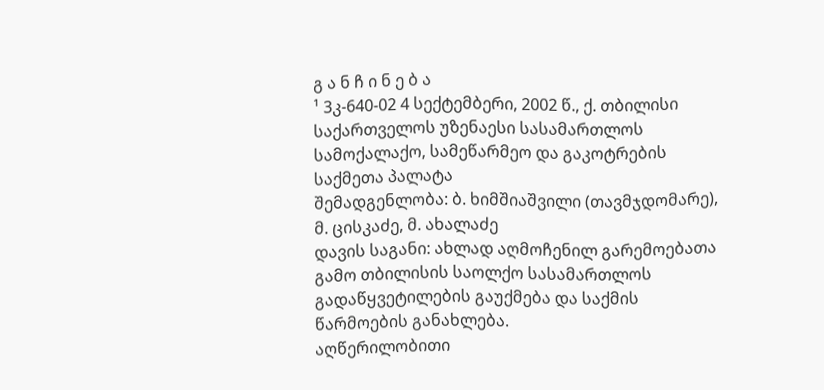გ ა ნ ჩ ი ნ ე ბ ა
¹ 3კ-640-02 4 სექტემბერი, 2002 წ., ქ. თბილისი
საქართველოს უზენაესი სასამართლოს სამოქალაქო, სამეწარმეო და გაკოტრების საქმეთა პალატა
შემადგენლობა: ბ. ხიმშიაშვილი (თავმჯდომარე),
მ. ცისკაძე, მ. ახალაძე
დავის საგანი: ახლად აღმოჩენილ გარემოებათა გამო თბილისის საოლქო სასამართლოს გადაწყვეტილების გაუქმება და საქმის წარმოების განახლება.
აღწერილობითი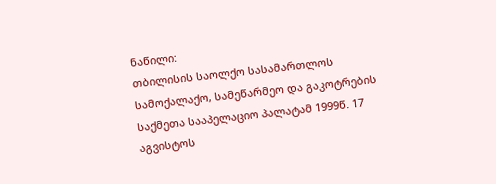ნაწილი:
თბილისის საოლქო სასამართლოს სამოქალაქო, სამეწარმეო და გაკოტრების საქმეთა სააპელაციო პალატამ 1999წ. 17 აგვისტოს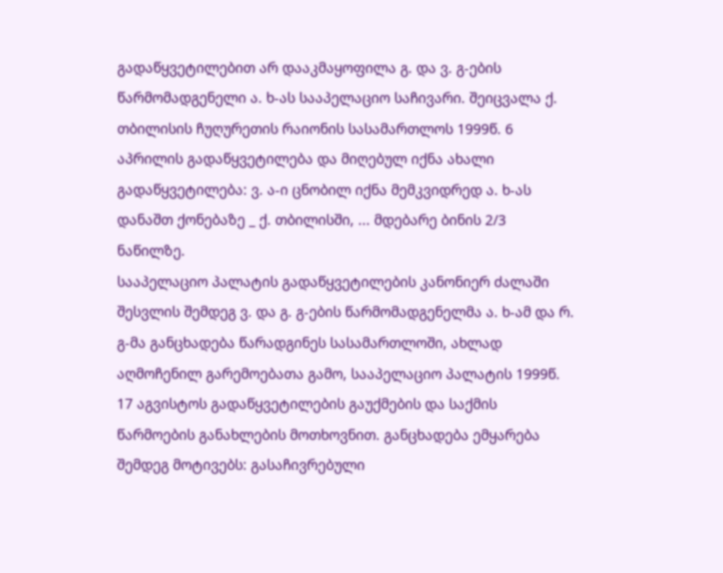გადაწყვეტილებით არ დააკმაყოფილა გ. და ვ. გ-ების წარმომადგენელი ა. ხ-ას სააპელაციო საჩივარი. შეიცვალა ქ. თბილისის ჩუღურეთის რაიონის სასამართლოს 1999წ. 6 აპრილის გადაწყვეტილება და მიღებულ იქნა ახალი გადაწყვეტილება: ვ. ა-ი ცნობილ იქნა მემკვიდრედ ა. ხ-ას დანაშთ ქონებაზე _ ქ. თბილისში, ... მდებარე ბინის 2/3 ნაწილზე.
სააპელაციო პალატის გადაწყვეტილების კანონიერ ძალაში შესვლის შემდეგ ვ. და გ. გ-ების წარმომადგენელმა ა. ხ-ამ და რ. გ-მა განცხადება წარადგინეს სასამართლოში, ახლად აღმოჩენილ გარემოებათა გამო, სააპელაციო პალატის 1999წ. 17 აგვისტოს გადაწყვეტილების გაუქმების და საქმის წარმოების განახლების მოთხოვნით. განცხადება ემყარება შემდეგ მოტივებს: გასაჩივრებული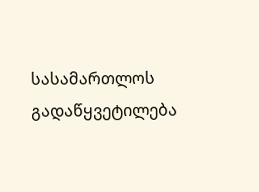სასამართლოს გადაწყვეტილება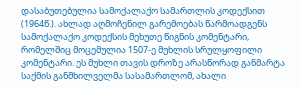დასაბუთებულია სამოქალაქო სამართლის კოდექსით (1964წ.). ახლად აღმოჩენილ გარემოებას წარმოადგენს სამოქალაქო კოდექსის მეხუთე წიგნის კომენტარი, რომელშიც მოცემულია 1507-ე მუხლის სრულყოფილი კომენტარი. ეს მუხლი თავის დროზე არასწორად განმარტა საქმის განმხილველმა სასამართლომ, ახალი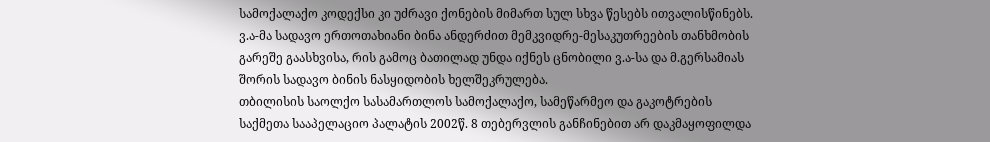სამოქალაქო კოდექსი კი უძრავი ქონების მიმართ სულ სხვა წესებს ითვალისწინებს. ვ.ა-მა სადავო ერთოთახიანი ბინა ანდერძით მემკვიდრე-მესაკუთრეების თანხმობის გარეშე გაასხვისა, რის გამოც ბათილად უნდა იქნეს ცნობილი ვ.ა-სა და მ.გერსამიას შორის სადავო ბინის ნასყიდობის ხელშეკრულება.
თბილისის საოლქო სასამართლოს სამოქალაქო, სამეწარმეო და გაკოტრების საქმეთა სააპელაციო პალატის 2002წ. 8 თებერვლის განჩინებით არ დაკმაყოფილდა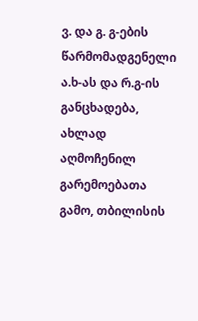ვ. და გ. გ-ების წარმომადგენელი ა.ხ-ას და რ.გ-ის განცხადება, ახლად აღმოჩენილ გარემოებათა გამო, თბილისის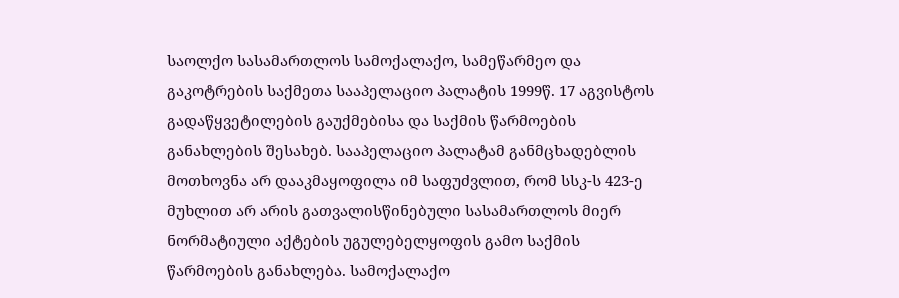საოლქო სასამართლოს სამოქალაქო, სამეწარმეო და გაკოტრების საქმეთა სააპელაციო პალატის 1999წ. 17 აგვისტოს გადაწყვეტილების გაუქმებისა და საქმის წარმოების განახლების შესახებ. სააპელაციო პალატამ განმცხადებლის მოთხოვნა არ დააკმაყოფილა იმ საფუძვლით, რომ სსკ-ს 423-ე მუხლით არ არის გათვალისწინებული სასამართლოს მიერ ნორმატიული აქტების უგულებელყოფის გამო საქმის წარმოების განახლება. სამოქალაქო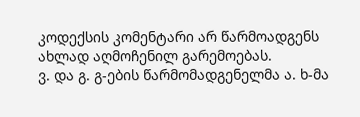კოდექსის კომენტარი არ წარმოადგენს ახლად აღმოჩენილ გარემოებას.
ვ. და გ. გ-ების წარმომადგენელმა ა. ხ-მა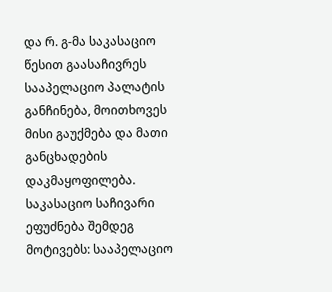და რ. გ-მა საკასაციო წესით გაასაჩივრეს სააპელაციო პალატის განჩინება, მოითხოვეს მისი გაუქმება და მათი განცხადების დაკმაყოფილება. საკასაციო საჩივარი ეფუძნება შემდეგ მოტივებს: სააპელაციო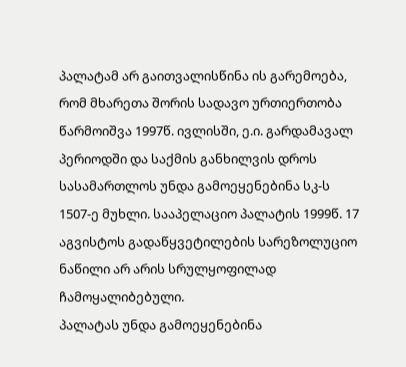პალატამ არ გაითვალისწინა ის გარემოება, რომ მხარეთა შორის სადავო ურთიერთობა წარმოიშვა 1997წ. ივლისში, ე.ი. გარდამავალ პერიოდში და საქმის განხილვის დროს სასამართლოს უნდა გამოეყენებინა სკ-ს 1507-ე მუხლი. სააპელაციო პალატის 1999წ. 17 აგვისტოს გადაწყვეტილების სარეზოლუციო ნაწილი არ არის სრულყოფილად ჩამოყალიბებული.
პალატას უნდა გამოეყენებინა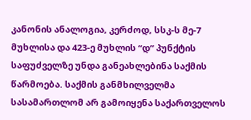კანონის ანალოგია, კერძოდ, სსკ-ს მე-7 მუხლისა და 423-ე მუხლის “დ” პუნქტის საფუძველზე უნდა განეახლებინა საქმის წარმოება. საქმის განმხილველმა სასამართლომ არ გამოიყენა საქართველოს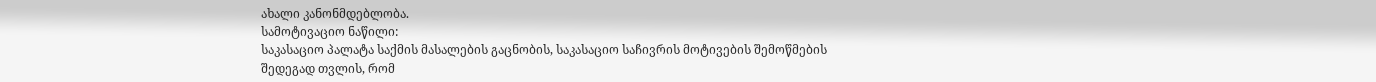ახალი კანონმდებლობა.
სამოტივაციო ნაწილი:
საკასაციო პალატა საქმის მასალების გაცნობის, საკასაციო საჩივრის მოტივების შემოწმების შედეგად თვლის, რომ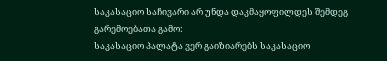საკასაციო საჩივარი არ უნდა დაკმაყოფილდეს შემდეგ გარემოებათა გამო:
საკასაციო პალატა ვერ გაიზიარებს საკასაციო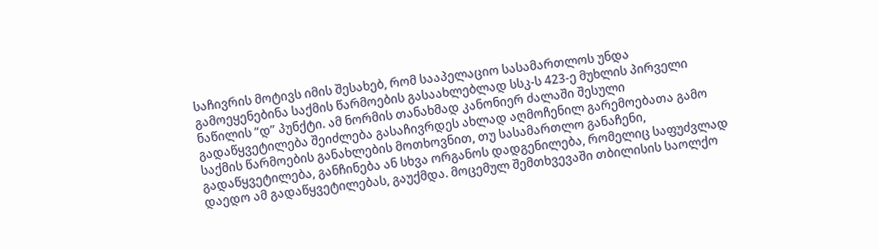საჩივრის მოტივს იმის შესახებ, რომ სააპელაციო სასამართლოს უნდა გამოეყენებინა საქმის წარმოების გასაახლებლად სსკ-ს 423-ე მუხლის პირველი ნაწილის “დ” პუნქტი. ამ ნორმის თანახმად კანონიერ ძალაში შესული გადაწყვეტილება შეიძლება გასაჩივრდეს ახლად აღმოჩენილ გარემოებათა გამო საქმის წარმოების განახლების მოთხოვნით, თუ სასამართლო განაჩენი, გადაწყვეტილება, განჩინება ან სხვა ორგანოს დადგენილება, რომელიც საფუძვლად დაედო ამ გადაწყვეტილებას, გაუქმდა. მოცემულ შემთხვევაში თბილისის საოლქო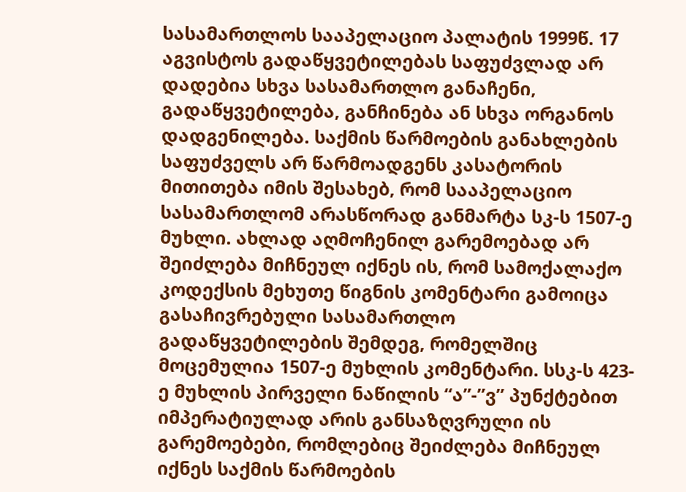სასამართლოს სააპელაციო პალატის 1999წ. 17 აგვისტოს გადაწყვეტილებას საფუძვლად არ დადებია სხვა სასამართლო განაჩენი, გადაწყვეტილება, განჩინება ან სხვა ორგანოს დადგენილება. საქმის წარმოების განახლების საფუძველს არ წარმოადგენს კასატორის მითითება იმის შესახებ, რომ სააპელაციო სასამართლომ არასწორად განმარტა სკ-ს 1507-ე მუხლი. ახლად აღმოჩენილ გარემოებად არ შეიძლება მიჩნეულ იქნეს ის, რომ სამოქალაქო კოდექსის მეხუთე წიგნის კომენტარი გამოიცა გასაჩივრებული სასამართლო გადაწყვეტილების შემდეგ, რომელშიც მოცემულია 1507-ე მუხლის კომენტარი. სსკ-ს 423-ე მუხლის პირველი ნაწილის “ა”-”ვ” პუნქტებით იმპერატიულად არის განსაზღვრული ის გარემოებები, რომლებიც შეიძლება მიჩნეულ იქნეს საქმის წარმოების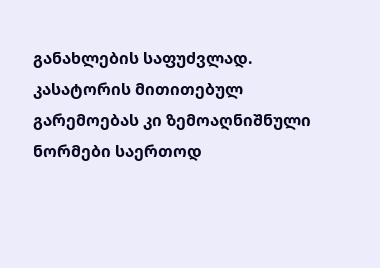განახლების საფუძვლად. კასატორის მითითებულ გარემოებას კი ზემოაღნიშნული ნორმები საერთოდ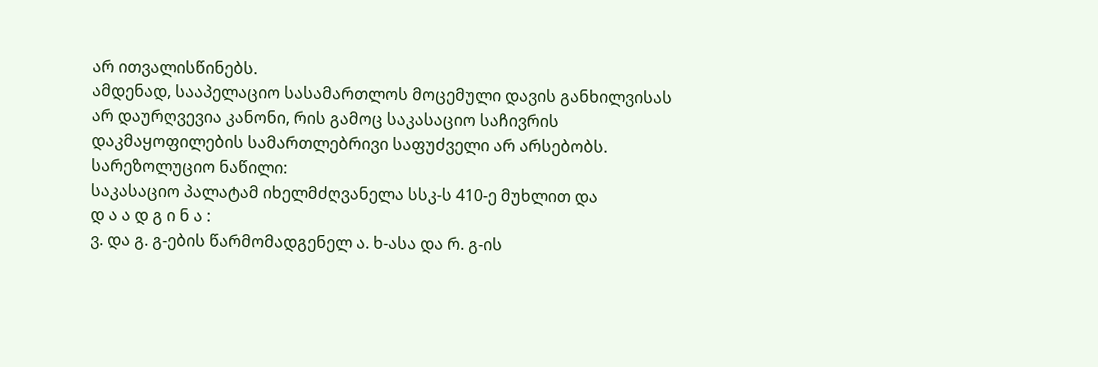არ ითვალისწინებს.
ამდენად, სააპელაციო სასამართლოს მოცემული დავის განხილვისას არ დაურღვევია კანონი, რის გამოც საკასაციო საჩივრის დაკმაყოფილების სამართლებრივი საფუძველი არ არსებობს.
სარეზოლუციო ნაწილი:
საკასაციო პალატამ იხელმძღვანელა სსკ-ს 410-ე მუხლით და
დ ა ა დ გ ი ნ ა :
ვ. და გ. გ-ების წარმომადგენელ ა. ხ-ასა და რ. გ-ის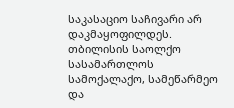საკასაციო საჩივარი არ დაკმაყოფილდეს.
თბილისის საოლქო სასამართლოს სამოქალაქო, სამეწარმეო და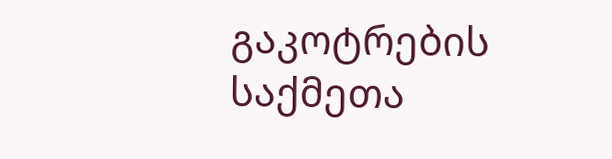გაკოტრების საქმეთა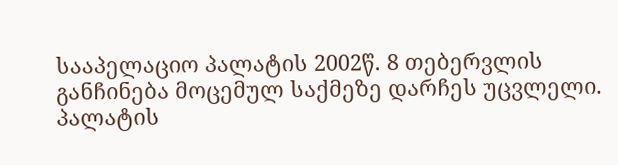სააპელაციო პალატის 2002წ. 8 თებერვლის განჩინება მოცემულ საქმეზე დარჩეს უცვლელი.
პალატის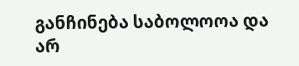განჩინება საბოლოოა და არ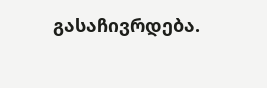გასაჩივრდება.